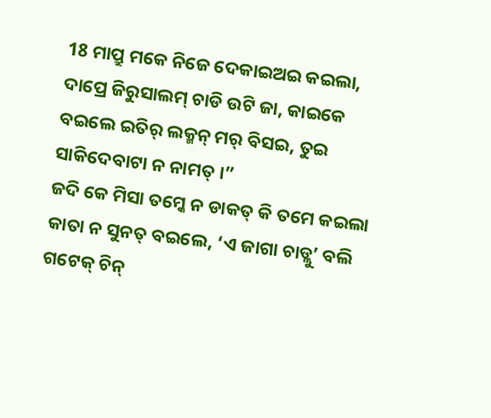18 ମାପ୍ରୁ ମକେ ନିଜେ ଦେକାଇଅଇ କଇଲା, ଦାପ୍ରେ ଜିରୁସାଲମ୍ ଚାଡି ଉଟି ଜା, କାଇକେ ବଇଲେ ଇତିର୍ ଲକ୍ମନ୍ ମର୍ ବିସଇ, ତୁଇ ସାକିଦେବାଟା ନ ନାମତ୍ ।”
ଜଦି କେ ମିସା ତମ୍କେ ନ ଡାକତ୍ କି ତମେ କଇଲା କାତା ନ ସୁନତ୍ ବଇଲେ, ‘ଏ ଜାଗା ଚାଡ୍ଲୁ’ ବଲି ଗଟେକ୍ ଚିନ୍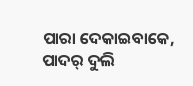ପାରା ଦେକାଇବାକେ, ପାଦର୍ ଦୁଲି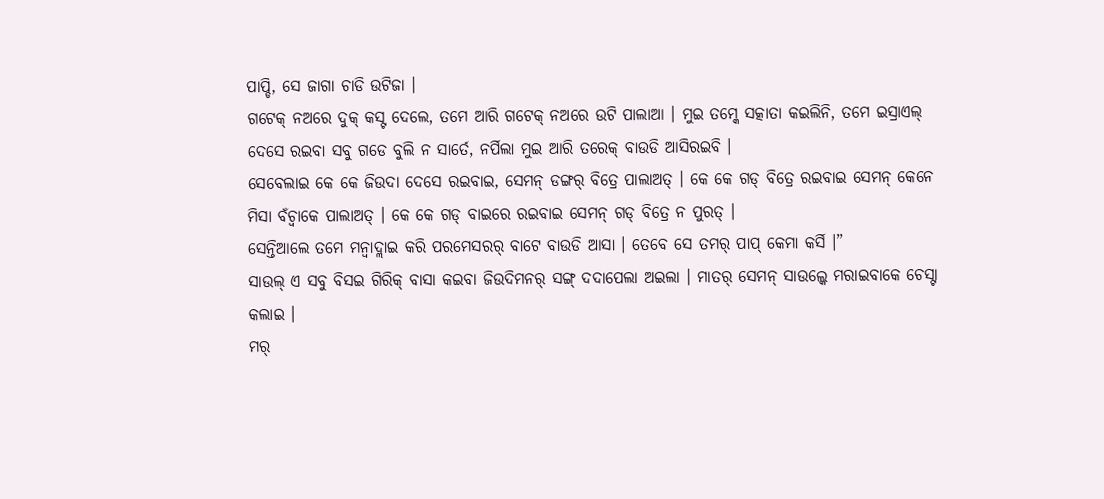ପାପ୍ଡି, ସେ ଜାଗା ଚାଡି ଉଟିଜା ।
ଗଟେକ୍ ନଅରେ ଦୁକ୍ କସ୍ଟ ଦେଲେ, ତମେ ଆରି ଗଟେକ୍ ନଅରେ ଉଟି ପାଲାଆ । ମୁଇ ତମ୍କେ ସତ୍କାତା କଇଲିନି, ତମେ ଇସ୍ରାଏଲ୍ ଦେସେ ରଇବା ସବୁ ଗଡେ ବୁଲି ନ ସାର୍ତେ, ନର୍ପିଲା ମୁଇ ଆରି ତରେକ୍ ବାଉଡି ଆସିରଇବି ।
ସେବେଲାଇ କେ କେ ଜିଉଦା ଦେସେ ରଇବାଇ, ସେମନ୍ ଡଙ୍ଗର୍ ବିତ୍ରେ ପାଲାଅତ୍ । କେ କେ ଗଡ୍ ବିତ୍ରେ ରଇବାଇ ସେମନ୍ କେନେ ମିସା ବଁଚ୍ବାକେ ପାଲାଅତ୍ । କେ କେ ଗଡ୍ ବାଇରେ ରଇବାଇ ସେମନ୍ ଗଡ୍ ବିତ୍ରେ ନ ପୁରତ୍ ।
ସେନ୍ତିଆଲେ ତମେ ମନ୍ବାଦ୍ଲାଇ କରି ପରମେସରର୍ ବାଟେ ବାଉଡି ଆସା । ତେବେ ସେ ତମର୍ ପାପ୍ କେମା କର୍ସି ।”
ସାଉଲ୍ ଏ ସବୁ ବିସଇ ଗିରିକ୍ ବାସା କଇବା ଜିଉଦିମନର୍ ସଙ୍ଗ୍ ଦଦାପେଲା ଅଇଲା । ମାତର୍ ସେମନ୍ ସାଉଲ୍କେ ମରାଇବାକେ ଚେସ୍ଟା କଲାଇ ।
ମର୍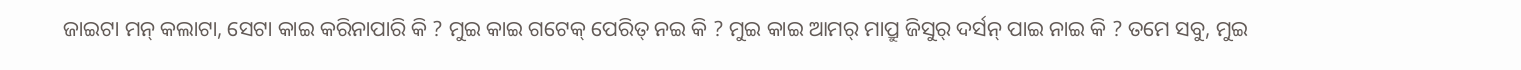ଜାଇଟା ମନ୍ କଲାଟା, ସେଟା କାଇ କରିନାପାରି କି ? ମୁଇ କାଇ ଗଟେକ୍ ପେରିତ୍ ନଇ କି ? ମୁଇ କାଇ ଆମର୍ ମାପ୍ରୁ ଜିସୁର୍ ଦର୍ସନ୍ ପାଇ ନାଇ କି ? ତମେ ସବୁ, ମୁଇ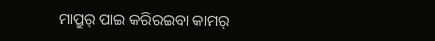ମାପ୍ରୁର୍ ପାଇ କରିରଇବା କାମର୍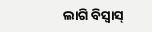ଲାଗି ବିସ୍ବାସ୍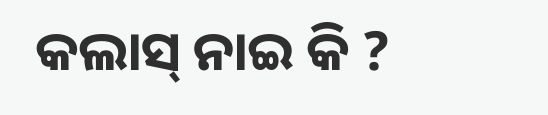କଲାସ୍ ନାଇ କି ?